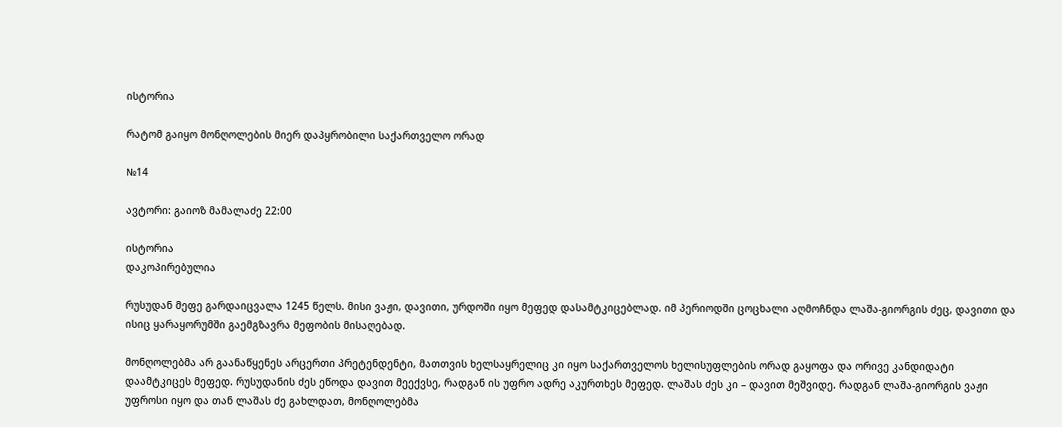ისტორია

რატომ გაიყო მონღოლების მიერ დაპყრობილი საქართველო ორად

№14

ავტორი: გაიოზ მამალაძე 22:00

ისტორია
დაკოპირებულია

რუსუდან მეფე გარდაიცვალა 1245 წელს. მისი ვაჟი, დავითი, ურდოში იყო მეფედ დასამტკიცებლად. იმ პერიოდში ცოცხალი აღმოჩნდა ლაშა-გიორგის ძეც, დავითი და ისიც ყარაყორუმში გაემგზავრა მეფობის მისაღებად.

მონღოლებმა არ გაანაწყენეს არცერთი პრეტენდენტი, მათთვის ხელსაყრელიც კი იყო საქართველოს ხელისუფლების ორად გაყოფა და ორივე კანდიდატი დაამტკიცეს მეფედ. რუსუდანის ძეს ეწოდა დავით მეექვსე, რადგან ის უფრო ადრე აკურთხეს მეფედ. ლაშას ძეს კი – დავით მეშვიდე. რადგან ლაშა-გიორგის ვაჟი უფროსი იყო და თან ლაშას ძე გახლდათ, მონღოლებმა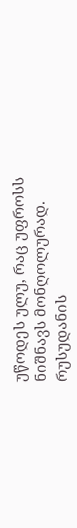უწოდეს ულუ, რაც უფროსს ნიშნავს მონღოლურად. რუსუდანის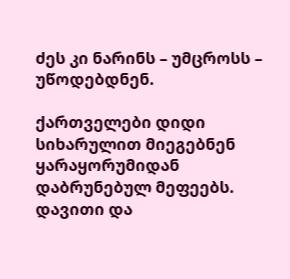ძეს კი ნარინს – უმცროსს – უწოდებდნენ.

ქართველები დიდი სიხარულით მიეგებნენ ყარაყორუმიდან დაბრუნებულ მეფეებს. დავითი და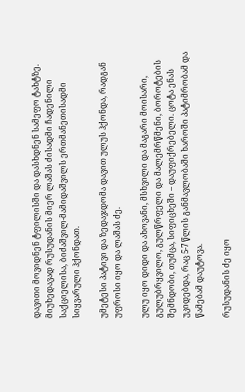დავითი მოვიდნენ ტფილისში და დასხდნენ სამეფო ტახტზე. მიუხედავად რუსუდანის მიერ ლაშას ძისადმი ჩადენილი საქციელისა, ბიძაშვილ-მამიდაშვილს ერთმანეთისადმი სიყვარული ჰქონდათ.

უმეტესი პატივი და ზედაჯდომა დავით ულუს ჰქონდა, რადგან უფროსი იყო და ლაშას ძე.

ულუ იყო დიდი და ახოვანი, მსხვილი და მაგარი მოისარი, გულუბრყვილო, გულწრფელი და მალემრწმენი, ბოროტების შემნდობი, თუმცა, სიფიცხეში – დაუფიქრებელი. ცოტა ენას უკიდებდა, რაც 5-7 წლის განმავლობაში ხაროში პატიმრობამ და წამებამ დაუტოვა.

რუსუდანის ძე იყო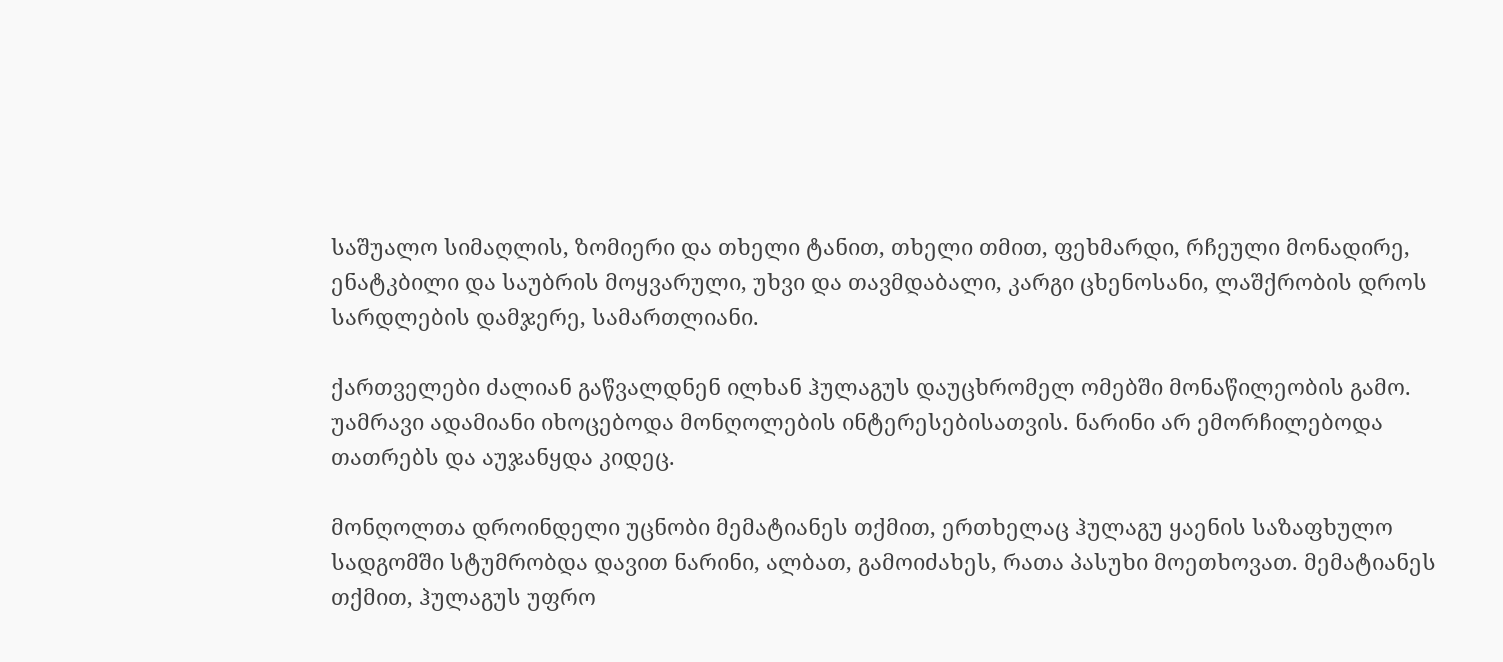საშუალო სიმაღლის, ზომიერი და თხელი ტანით, თხელი თმით, ფეხმარდი, რჩეული მონადირე, ენატკბილი და საუბრის მოყვარული, უხვი და თავმდაბალი, კარგი ცხენოსანი, ლაშქრობის დროს სარდლების დამჯერე, სამართლიანი.

ქართველები ძალიან გაწვალდნენ ილხან ჰულაგუს დაუცხრომელ ომებში მონაწილეობის გამო. უამრავი ადამიანი იხოცებოდა მონღოლების ინტერესებისათვის. ნარინი არ ემორჩილებოდა თათრებს და აუჯანყდა კიდეც.

მონღოლთა დროინდელი უცნობი მემატიანეს თქმით, ერთხელაც ჰულაგუ ყაენის საზაფხულო სადგომში სტუმრობდა დავით ნარინი, ალბათ, გამოიძახეს, რათა პასუხი მოეთხოვათ. მემატიანეს თქმით, ჰულაგუს უფრო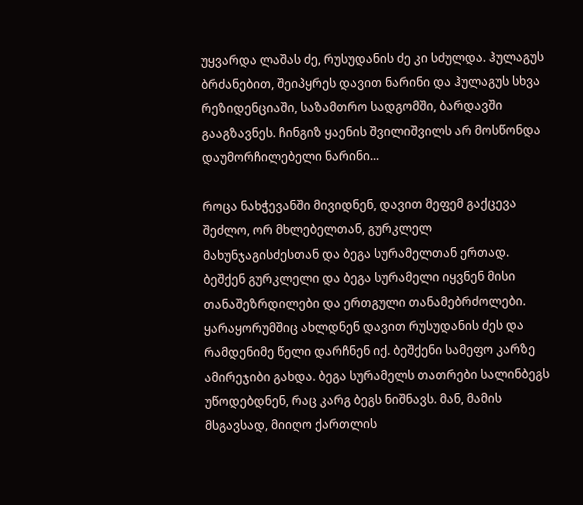უყვარდა ლაშას ძე, რუსუდანის ძე კი სძულდა. ჰულაგუს ბრძანებით, შეიპყრეს დავით ნარინი და ჰულაგუს სხვა რეზიდენციაში, საზამთრო სადგომში, ბარდავში გააგზავნეს. ჩინგიზ ყაენის შვილიშვილს არ მოსწონდა დაუმორჩილებელი ნარინი...

როცა ნახჭევანში მივიდნენ, დავით მეფემ გაქცევა შეძლო, ორ მხლებელთან, გურკლელ მახუნჯაგისძესთან და ბეგა სურამელთან ერთად. ბეშქენ გურკლელი და ბეგა სურამელი იყვნენ მისი თანაშეზრდილები და ერთგული თანამებრძოლები. ყარაყორუმშიც ახლდნენ დავით რუსუდანის ძეს და რამდენიმე წელი დარჩნენ იქ. ბეშქენი სამეფო კარზე ამირეჯიბი გახდა. ბეგა სურამელს თათრები სალინბეგს უწოდებდნენ, რაც კარგ ბეგს ნიშნავს. მან, მამის მსგავსად, მიიღო ქართლის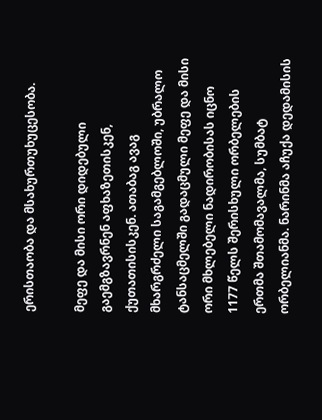ერისთაობა და მსახურთუხუცესობა.

მეფე და მისი ორი დიდებული გაემგზავრნენ აფხაზეთისკენ, ქუთათისისკენ. ათაბაგ ავაგ მხარგრძელი საგამგებლოში, უბრალო ტანსაცმელში გადაცმული მეფე და მისი ორი მხლებელი ნადირობისას იცნო 1177 წელს შერისხული ორბელების ერთმა შთამომავალმა, სუმბატ ორბელიანმა. ნარინმა აჩუქა დედამისის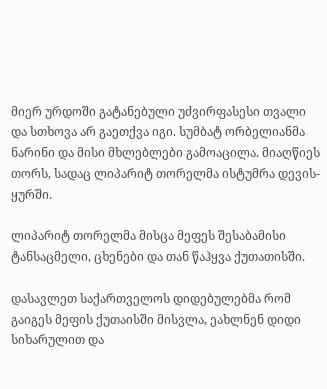მიერ ურდოში გატანებული უძვირფასესი თვალი და სთხოვა არ გაეთქვა იგი. სუმბატ ორბელიანმა ნარინი და მისი მხლებლები გამოაცილა. მიაღწიეს თორს, სადაც ლიპარიტ თორელმა ისტუმრა დევის-ყურში.

ლიპარიტ თორელმა მისცა მეფეს შესაბამისი ტანსაცმელი, ცხენები და თან წაჰყვა ქუთათისში.

დასავლეთ საქართველოს დიდებულებმა რომ გაიგეს მეფის ქუთაისში მისვლა, ეახლნენ დიდი სიხარულით და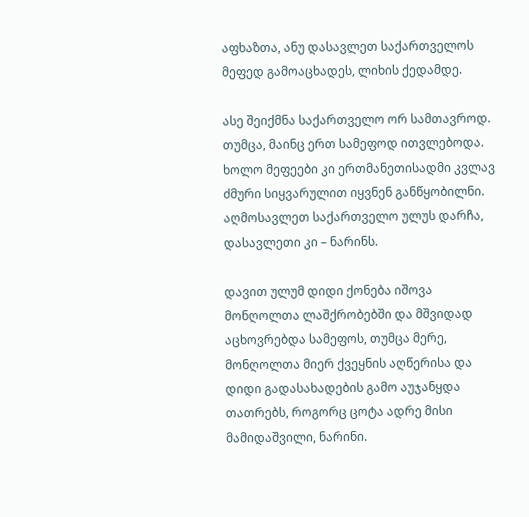აფხაზთა, ანუ დასავლეთ საქართველოს მეფედ გამოაცხადეს, ლიხის ქედამდე.

ასე შეიქმნა საქართველო ორ სამთავროდ. თუმცა, მაინც ერთ სამეფოდ ითვლებოდა. ხოლო მეფეები კი ერთმანეთისადმი კვლავ ძმური სიყვარულით იყვნენ განწყობილნი. აღმოსავლეთ საქართველო ულუს დარჩა, დასავლეთი კი – ნარინს.

დავით ულუმ დიდი ქონება იშოვა მონღოლთა ლაშქრობებში და მშვიდად აცხოვრებდა სამეფოს, თუმცა მერე, მონღოლთა მიერ ქვეყნის აღწერისა და დიდი გადასახადების გამო აუჯანყდა თათრებს, როგორც ცოტა ადრე მისი მამიდაშვილი, ნარინი.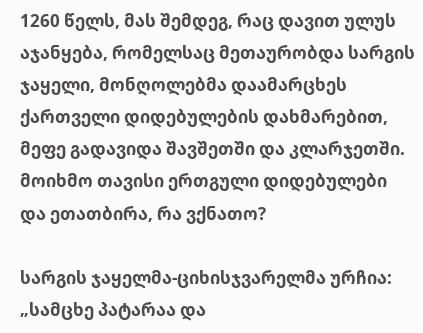1260 წელს, მას შემდეგ, რაც დავით ულუს აჯანყება, რომელსაც მეთაურობდა სარგის ჯაყელი, მონღოლებმა დაამარცხეს ქართველი დიდებულების დახმარებით, მეფე გადავიდა შავშეთში და კლარჯეთში. მოიხმო თავისი ერთგული დიდებულები და ეთათბირა, რა ვქნათო?

სარგის ჯაყელმა-ციხისჯვარელმა ურჩია: „სამცხე პატარაა და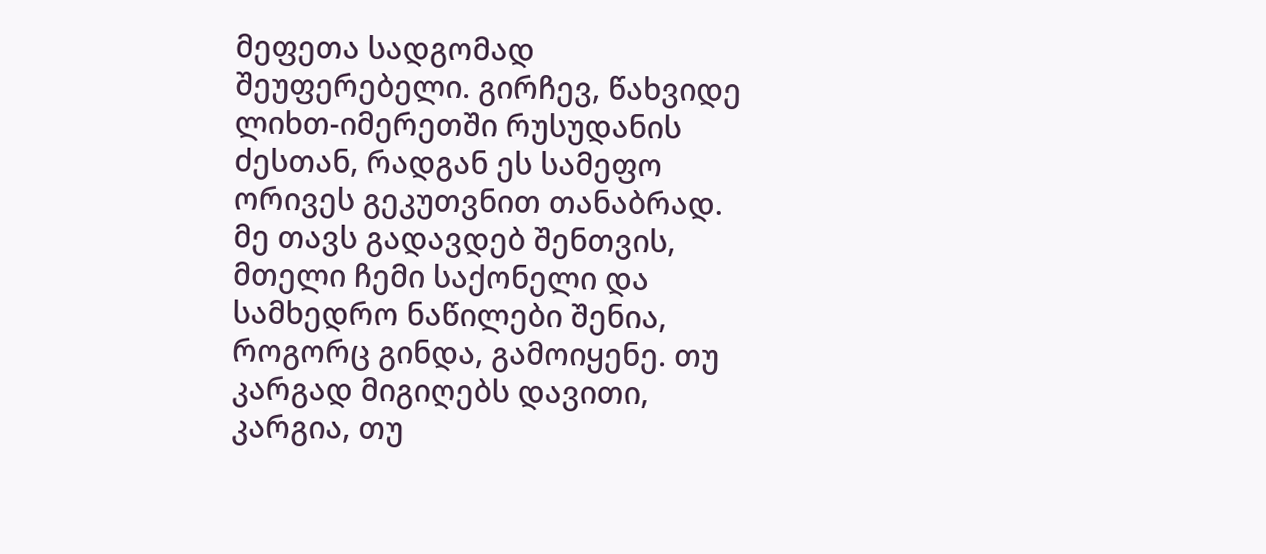მეფეთა სადგომად შეუფერებელი. გირჩევ, წახვიდე ლიხთ-იმერეთში რუსუდანის ძესთან, რადგან ეს სამეფო ორივეს გეკუთვნით თანაბრად. მე თავს გადავდებ შენთვის, მთელი ჩემი საქონელი და სამხედრო ნაწილები შენია, როგორც გინდა, გამოიყენე. თუ კარგად მიგიღებს დავითი, კარგია, თუ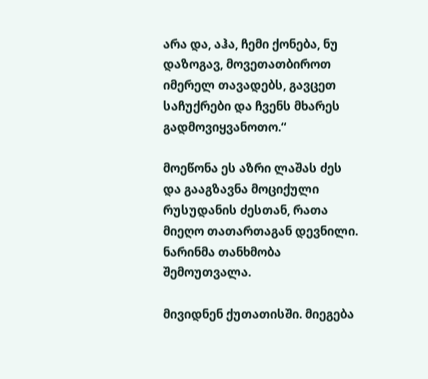არა და, აჰა, ჩემი ქონება, ნუ დაზოგავ, მოვეთათბიროთ იმერელ თავადებს, გავცეთ საჩუქრები და ჩვენს მხარეს გადმოვიყვანოთო.“

მოეწონა ეს აზრი ლაშას ძეს და გააგზავნა მოციქული რუსუდანის ძესთან, რათა მიეღო თათართაგან დევნილი. ნარინმა თანხმობა შემოუთვალა.

მივიდნენ ქუთათისში. მიეგება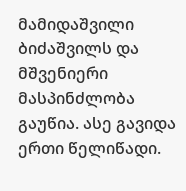მამიდაშვილი ბიძაშვილს და მშვენიერი მასპინძლობა გაუწია. ასე გავიდა ერთი წელიწადი.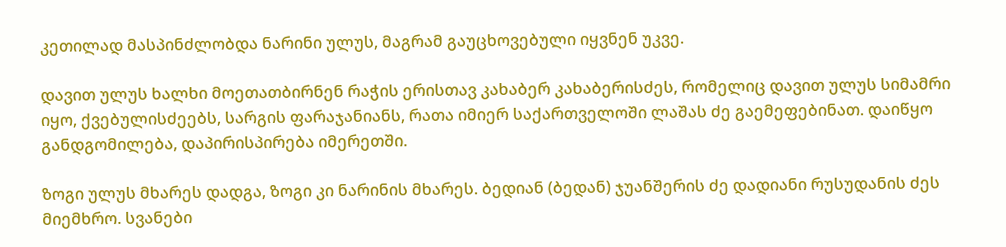კეთილად მასპინძლობდა ნარინი ულუს, მაგრამ გაუცხოვებული იყვნენ უკვე.

დავით ულუს ხალხი მოეთათბირნენ რაჭის ერისთავ კახაბერ კახაბერისძეს, რომელიც დავით ულუს სიმამრი იყო, ქვებულისძეებს, სარგის ფარაჯანიანს, რათა იმიერ საქართველოში ლაშას ძე გაემეფებინათ. დაიწყო განდგომილება, დაპირისპირება იმერეთში.

ზოგი ულუს მხარეს დადგა, ზოგი კი ნარინის მხარეს. ბედიან (ბედან) ჯუანშერის ძე დადიანი რუსუდანის ძეს მიემხრო. სვანები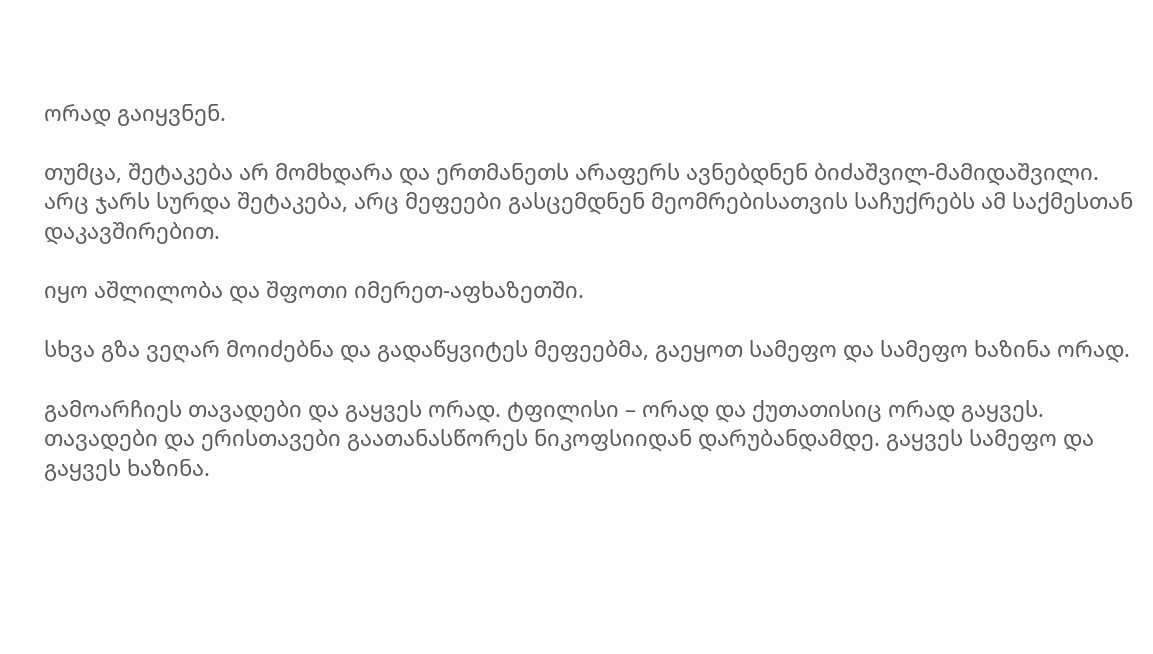ორად გაიყვნენ.

თუმცა, შეტაკება არ მომხდარა და ერთმანეთს არაფერს ავნებდნენ ბიძაშვილ-მამიდაშვილი. არც ჯარს სურდა შეტაკება, არც მეფეები გასცემდნენ მეომრებისათვის საჩუქრებს ამ საქმესთან დაკავშირებით.

იყო აშლილობა და შფოთი იმერეთ-აფხაზეთში.

სხვა გზა ვეღარ მოიძებნა და გადაწყვიტეს მეფეებმა, გაეყოთ სამეფო და სამეფო ხაზინა ორად.

გამოარჩიეს თავადები და გაყვეს ორად. ტფილისი – ორად და ქუთათისიც ორად გაყვეს. თავადები და ერისთავები გაათანასწორეს ნიკოფსიიდან დარუბანდამდე. გაყვეს სამეფო და გაყვეს ხაზინა.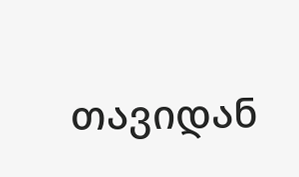თავიდან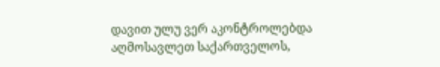დავით ულუ ვერ აკონტროლებდა აღმოსავლეთ საქართველოს,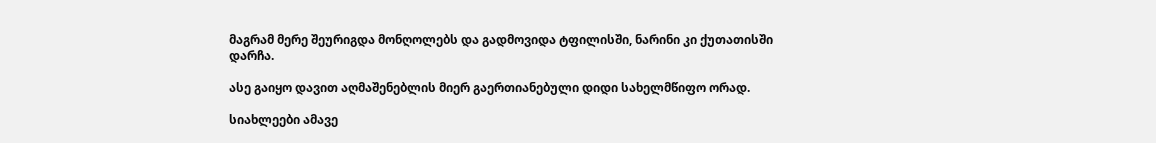მაგრამ მერე შეურიგდა მონღოლებს და გადმოვიდა ტფილისში, ნარინი კი ქუთათისში დარჩა.

ასე გაიყო დავით აღმაშენებლის მიერ გაერთიანებული დიდი სახელმწიფო ორად.

სიახლეები ამავე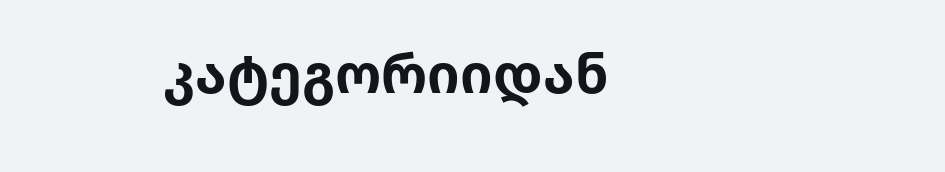კატეგორიიდან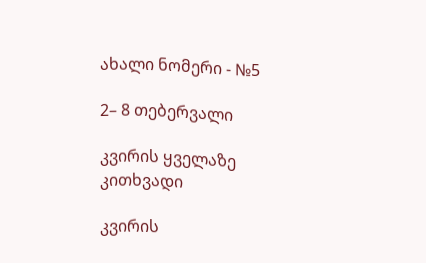ახალი ნომერი - №5

2– 8 თებერვალი

კვირის ყველაზე კითხვადი

კვირის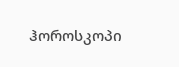ჰოროსკოპი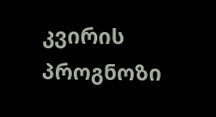კვირის პროგნოზი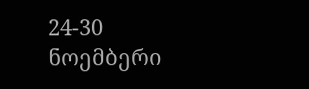24-30 ნოემბერი